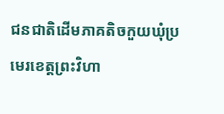ជនជាតិដើមភាគតិចកួយឃុំប្រមេរខេត្តព្រះវិហា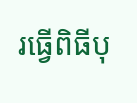រធ្វើពិធីបុ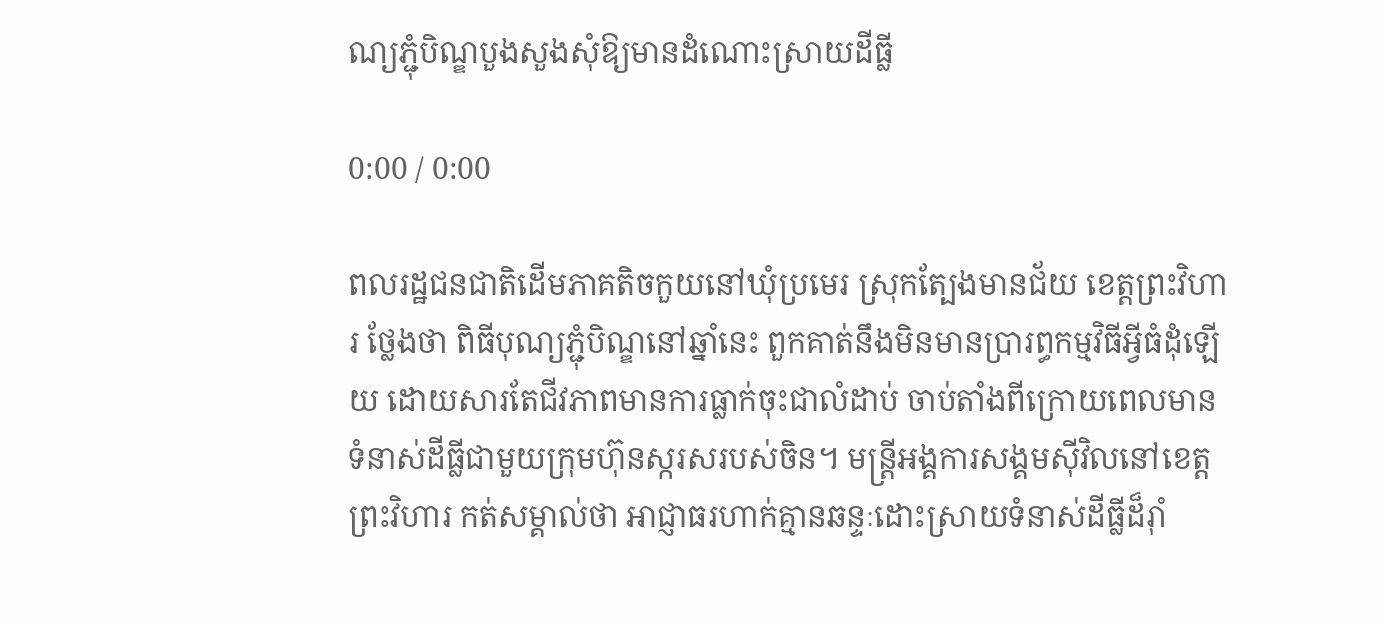ណ្យភ្ជុំបិណ្ឌបួងសួងសុំឱ្យមានដំណោះស្រាយដីធ្លី

0:00 / 0:00

ពលរដ្ឋជនជាតិដើមភាគតិចកួយនៅឃុំប្រមេរ ស្រុកត្បែងមានជ័យ ខេត្តព្រះវិហារ ថ្លែងថា ពិធីបុណ្យភ្ជុំបិណ្ឌនៅឆ្នាំនេះ ពួកគាត់នឹងមិនមានប្រារព្ធកម្មវិធីអ្វីធំដុំឡើយ ដោយសារតែជីវភាពមានការធ្លាក់ចុះជាលំដាប់ ចាប់តាំងពីក្រោយពេលមានទំនាស់ដីធ្លីជាមួយក្រុមហ៊ុនស្ករសរបស់ចិន។ មន្ត្រីអង្គការសង្គមស៊ីវិលនៅខេត្តព្រះវិហារ កត់សម្គាល់ថា អាជ្ញាធរហាក់គ្មានឆន្ទៈដោះស្រាយទំនាស់ដីធ្លីដ៏រ៉ាំ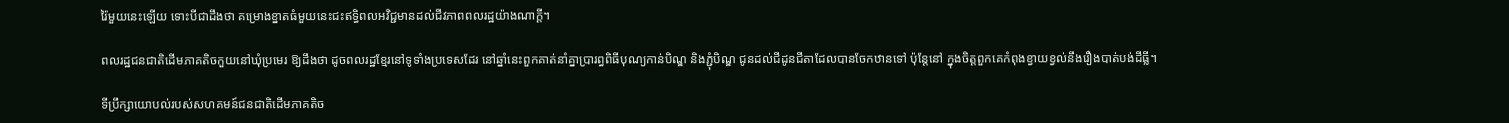រ៉ៃមួយនេះឡើយ ទោះបីជាដឹងថា គម្រោងខ្នាតធំមួយនេះជះឥទ្ធិពលអវិជ្ជមានដល់ជីវភាពពលរដ្ឋយ៉ាងណាក្តី។

ពលរដ្ឋជនជាតិដើមភាគតិចកួយនៅឃុំប្រមេរ ឱ្យដឹងថា ដូចពលរដ្ឋខ្មែរនៅទូទាំងប្រទេសដែរ នៅឆ្នាំនេះពួកគាត់នាំគ្នាប្រារព្ធពិធីបុណ្យកាន់បិណ្ឌ និងភ្ជុំបិណ្ឌ ជូនដល់ជីដូនជីតាដែលបានចែកឋានទៅ ប៉ុន្តែនៅ ក្នុងចិត្តពួកគេកំពុងខ្វាយខ្វល់នឹងរឿងបាត់បង់ដីធ្លី។

ទីប្រឹក្សាយោបល់របស់សហគមន៍ជនជាតិដើមភាគតិច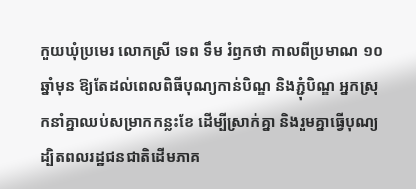កួយឃុំប្រមេរ លោកស្រី ទេព ទឹម រំឭកថា កាលពីប្រមាណ ១០ឆ្នាំមុន ឱ្យតែដល់ពេលពិធីបុណ្យកាន់បិណ្ឌ និងភ្ជុំបិណ្ឌ អ្នកស្រុកនាំគ្នាឈប់សម្រាកកន្លះខែ ដើម្បីស្រាក់គ្នា និងរួមគ្នាធ្វើបុណ្យ ដ្បិតពលរដ្ឋជនជាតិដើមភាគ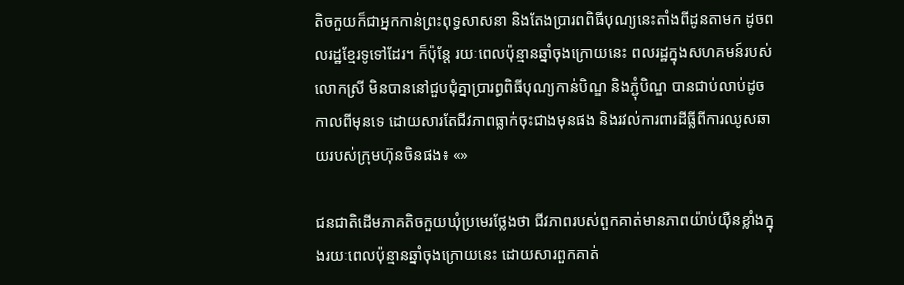តិចកួយក៏ជាអ្នកកាន់ព្រះពុទ្ធសាសនា និងតែងប្រារពពិធីបុណ្យនេះតាំងពីដូនតាមក ដូចពលរដ្ឋខ្មែរទូទៅដែរ។ ក៏ប៉ុន្តែ រយៈពេលប៉ុន្មានឆ្នាំចុងក្រោយនេះ ពលរដ្ឋក្នុងសហគមន៍របស់លោកស្រី មិនបាននៅជួបជុំគ្នាប្រារព្ធពិធីបុណ្យកាន់បិណ្ឌ និងភ្ជុំបិណ្ឌ បានជាប់លាប់ដូចកាលពីមុនទេ ដោយសារតែជីវភាពធ្លាក់ចុះជាងមុនផង និងរវល់ការពារដីធ្លីពីការឈូសឆាយរបស់ក្រុមហ៊ុនចិនផង៖ «»

ជនជាតិដើមភាគតិចកួយឃុំប្រមេរថ្លែងថា ជីវភាពរបស់ពួកគាត់មានភាពយ៉ាប់យ៉ឺនខ្លាំងក្នុងរយៈពេលប៉ុន្មានឆ្នាំចុងក្រោយនេះ ដោយសារពួកគាត់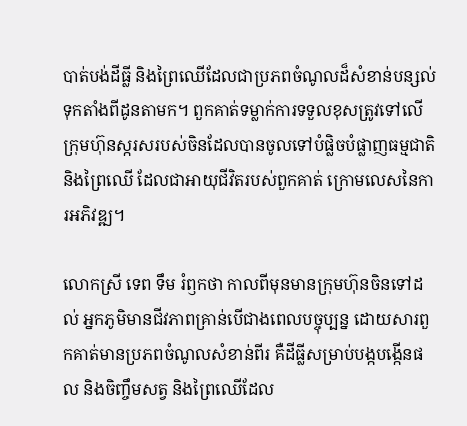បាត់បង់ដីធ្លី និងព្រៃឈើដែលជាប្រភពចំណូលដ៏សំខាន់បន្សល់ទុកតាំងពីដូនតាមក។ ពួកគាត់ទម្លាក់ការទទួលខុសត្រូវទៅលើក្រុមហ៊ុនស្ករសរបស់ចិនដែលបានចូលទៅបំផ្លិចបំផ្លាញធម្មជាតិ និងព្រៃឈើ ដែលជាអាយុជីវិតរបស់ពួកគាត់ ក្រោមលេសនៃការអភិវឌ្ឍ។

លោកស្រី ទេព ទឹម រំឭកថា កាលពីមុនមានក្រុមហ៊ុនចិនទៅដល់ អ្នកភូមិមានជីវភាពគ្រាន់បើជាងពេលបច្ចុប្បន្ន ដោយសារពួកគាត់មានប្រភពចំណូលសំខាន់ពីរ គឺដីធ្លីសម្រាប់បង្កបង្កើនផល និងចិញ្ចឹមសត្វ និងព្រៃឈើដែល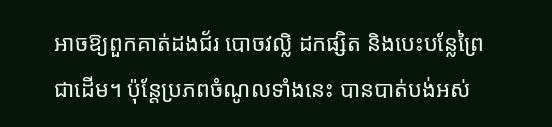អាចឱ្យពួកគាត់ដងជ័រ បោចវល្លិ ដកផ្សិត និងបេះបន្លែព្រៃជាដើម។ ប៉ុន្តែប្រភពចំណូលទាំងនេះ បានបាត់បង់អស់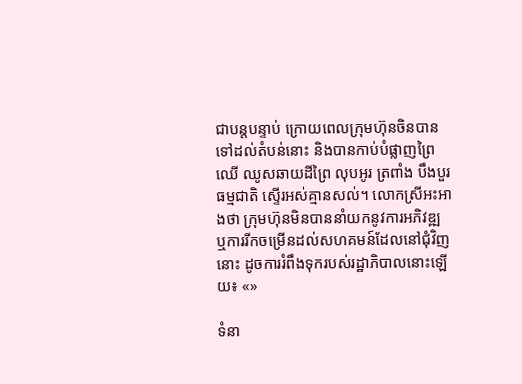ជាបន្តបន្ទាប់ ក្រោយពេលក្រុមហ៊ុនចិនបានទៅដល់តំបន់នោះ និងបានកាប់បំផ្លាញព្រៃឈើ ឈូសឆាយដីព្រៃ លុបអូរ ត្រពាំង បឹងបួរធម្មជាតិ ស្ទើរអស់គ្មានសល់។ លោកស្រីអះអាងថា ក្រុមហ៊ុនមិនបាននាំយកនូវការអភិវឌ្ឍ ឬការរីកចម្រើនដល់សហគមន៍ដែលនៅជុំវិញនោះ ដូចការរំពឹងទុករបស់រដ្ឋាភិបាលនោះឡើយ៖ «»

ទំនា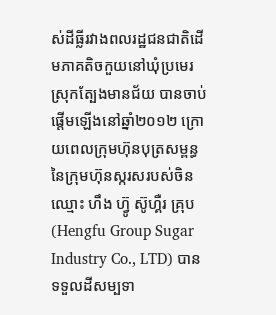ស់ដីធ្លីរវាងពលរដ្ឋជនជាតិដើមភាគតិចកួយនៅឃុំប្រមេរ ស្រុកត្បែងមានជ័យ បានចាប់ផ្តើមឡើងនៅឆ្នាំ២០១២ ក្រោយពេលក្រុមហ៊ុនបុត្រសម្ពន្ធនៃក្រុមហ៊ុនស្ករសរបស់ចិនឈ្មោះ ហឹង ហ៊្វូ ស៊ូហ្គឺរ គ្រុប (Hengfu Group Sugar Industry Co., LTD) បានទទួលដីសម្បទា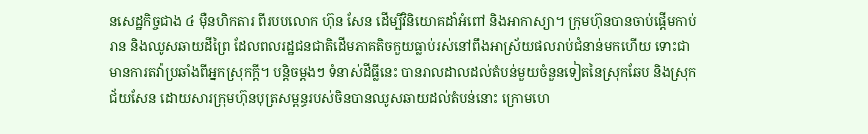នសេដ្ឋកិច្ចជាង ៤ ម៉ឺនហិកតារ ពីរបបលោក ហ៊ុន សែន ដើម្បីវិនិយោគដាំអំពៅ និងអាកាស្យា។ ក្រុមហ៊ុនបានចាប់ផ្តើមកាប់រាន និងឈូសឆាយដីព្រៃ ដែលពលរដ្ឋជនជាតិដើមភាគតិចកួយធ្លាប់រស់នៅពឹងអាស្រ័យផលរាប់ជំនាន់មកហើយ ទោះជាមានការតវ៉ាប្រឆាំងពីអ្នកស្រុកក្តី។ បន្តិចម្តងៗ ទំនាស់ដីធ្លីនេះ បានរាលដាលដល់តំបន់មួយចំនួនទៀតនៃស្រុកឆែប និងស្រុកជ័យសែន ដោយសារក្រុមហ៊ុនបុត្រសម្ពន្ធរបស់ចិនបានឈូសឆាយដល់តំបន់នោះ ក្រោមហេ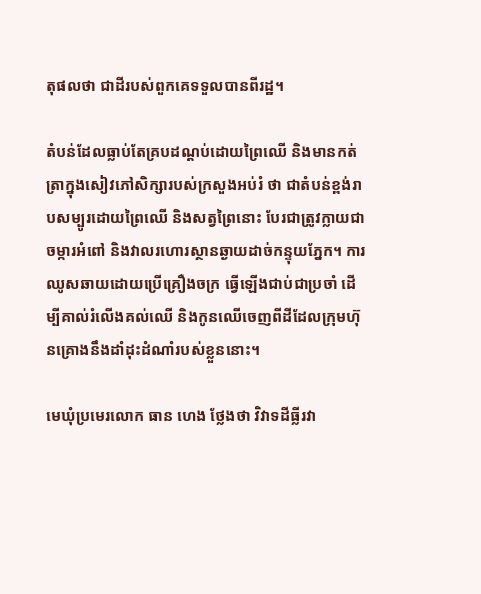តុផលថា ជាដីរបស់ពួកគេទទួលបានពីរដ្ឋ។

តំបន់ដែលធ្លាប់តែគ្របដណ្តប់ដោយព្រៃឈើ និងមានកត់ត្រាក្នុងសៀវភៅសិក្សារបស់ក្រសួងអប់រំ ថា ជាតំបន់ខ្ពង់រាបសម្បូរដោយព្រៃឈើ និងសត្វព្រៃនោះ បែរជាត្រូវក្លាយជាចម្ការអំពៅ និងវាលរហោរស្ថានឆ្ងាយដាច់កន្ទុយភ្នែក។ ការឈូសឆាយដោយប្រើគ្រឿងចក្រ ធ្វើឡើងជាប់ជាប្រចាំ ដើម្បីគាល់រំលើងគល់ឈើ និងកូនឈើចេញពីដីដែលក្រុមហ៊ុនគ្រោងនឹងដាំដុះដំណាំរបស់ខ្លួននោះ។

មេឃុំប្រមេរលោក ធាន ហេង ថ្លែងថា វិវាទដីធ្លីរវា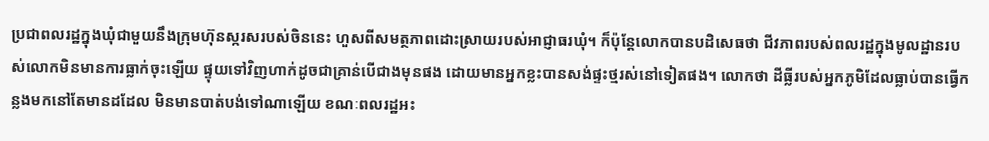ប្រជាពលរដ្ឋក្នុងឃុំជាមួយនឹងក្រុមហ៊ុនស្ករសរបស់ចិននេះ ហួសពីសមត្ថភាពដោះស្រាយរបស់អាជ្ញាធរឃុំ។ ក៏ប៉ុន្តែលោកបានបដិសេធថា ជីវភាពរបស់ពលរដ្ឋក្នុងមូលដ្ឋានរបស់លោកមិនមានការធ្លាក់ចុះឡើយ ផ្ទុយទៅវិញហាក់ដូចជាគ្រាន់បើជាងមុនផង ដោយមានអ្នកខ្លះបានសង់ផ្ទះថ្មរស់នៅទៀតផង។ លោកថា ដីធ្លីរបស់អ្នកភូមិដែលធ្លាប់បានធ្វើកន្លងមកនៅតែមានដដែល មិនមានបាត់បង់ទៅណាឡើយ ខណៈពលរដ្ឋអះ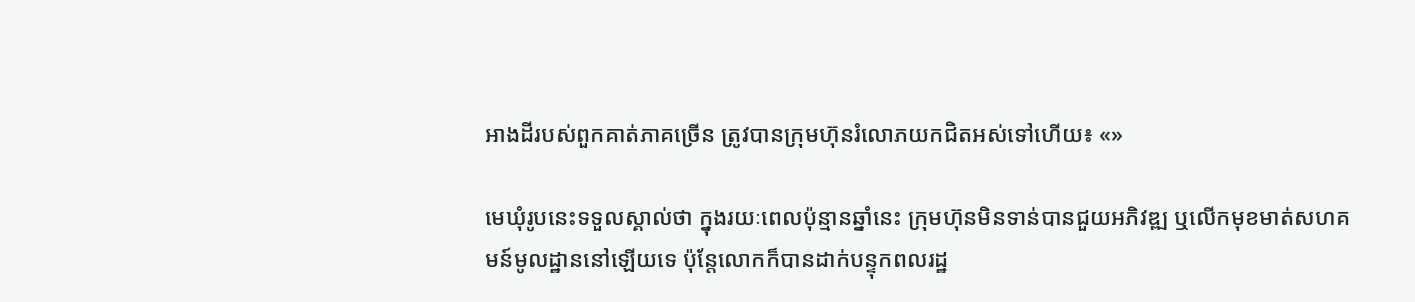អាងដីរបស់ពួកគាត់ភាគច្រើន ត្រូវបានក្រុមហ៊ុនរំលោភយកជិតអស់ទៅហើយ៖ «»

មេឃុំរូបនេះទទួលស្គាល់ថា ក្នុងរយៈពេលប៉ុន្មានឆ្នាំនេះ ក្រុមហ៊ុនមិនទាន់បានជួយអភិវឌ្ឍ ឬលើកមុខមាត់សហគមន៍មូលដ្ឋាននៅឡើយទេ ប៉ុន្តែលោកក៏បានដាក់បន្ទុកពលរដ្ឋ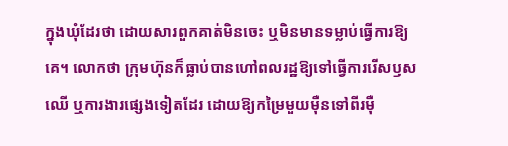ក្នុងឃុំដែរថា ដោយសារពួកគាត់មិនចេះ ឬមិនមានទម្លាប់ធ្វើការឱ្យគេ។ លោកថា ក្រុមហ៊ុនក៏ធ្លាប់បានហៅពលរដ្ឋឱ្យទៅធ្វើការរើសឫសឈើ ឬការងារផ្សេងទៀតដែរ ដោយឱ្យកម្រៃមួយម៉ឺនទៅពីរម៉ឺ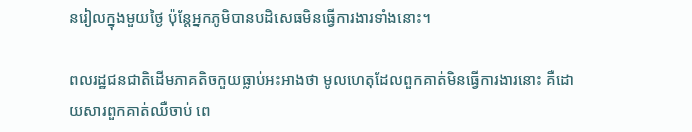នរៀលក្នុងមួយថ្ងៃ ប៉ុន្តែអ្នកភូមិបានបដិសេធមិនធ្វើការងារទាំងនោះ។

ពលរដ្ឋជនជាតិដើមភាគតិចកួយធ្លាប់អះអាងថា មូលហេតុដែលពួកគាត់មិនធ្វើការងារនោះ គឺដោយសារពួកគាត់ឈឺចាប់ ពេ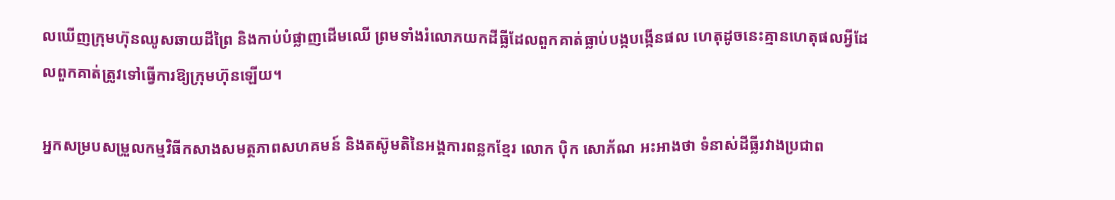លឃើញក្រុមហ៊ុនឈូសឆាយដីព្រៃ និងកាប់បំផ្លាញដើមឈើ ព្រមទាំងរំលោភយកដីធ្លីដែលពួកគាត់ធ្លាប់បង្កបង្កើនផល ហេតុដូចនេះគ្មានហេតុផលអ្វីដែលពួកគាត់ត្រូវទៅធ្វើការឱ្យក្រុមហ៊ុនឡើយ។

អ្នកសម្របសម្រួលកម្មវិធីកសាងសមត្ថភាពសហគមន៍ និងតស៊ូមតិនៃអង្គការពន្លកខ្មែរ លោក ប៉ិក សោភ័ណ អះអាងថា ទំនាស់ដីធ្លីរវាងប្រជាព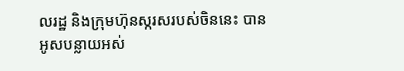លរដ្ឋ និងក្រុមហ៊ុនស្ករសរបស់ចិននេះ បានអូសបន្លាយអស់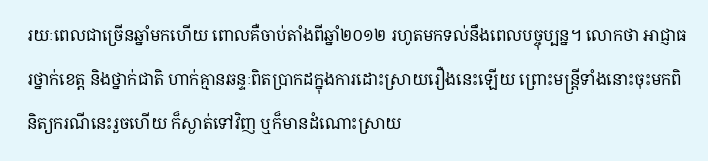រយៈពេលជាច្រើនឆ្នាំមកហើយ ពោលគឺចាប់តាំងពីឆ្នាំ២០១២ រហូតមកទល់នឹងពេលបច្ចុប្បន្ន។ លោកថា អាជ្ញាធរថ្នាក់ខេត្ត និងថ្នាក់ជាតិ ហាក់គ្មានឆន្ទៈពិតប្រាកដក្នុងការដោះស្រាយរឿងនេះឡើយ ព្រោះមន្ត្រីទាំងនោះចុះមកពិនិត្យករណីនេះរួចហើយ ក៏ស្ងាត់ទៅវិញ ឬក៏មានដំណោះស្រាយ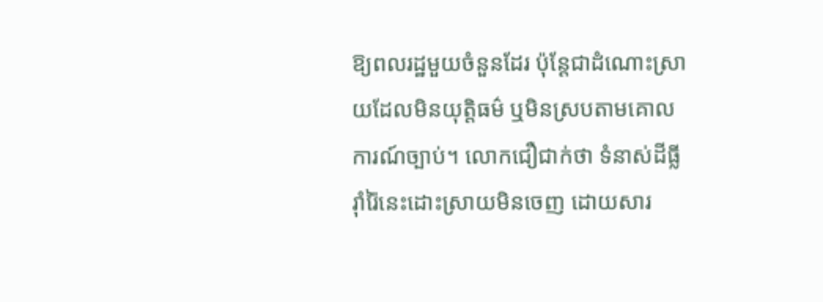ឱ្យពលរដ្ឋមួយចំនួនដែរ ប៉ុន្តែជាដំណោះស្រាយដែលមិនយុត្តិធម៌ ឬមិនស្របតាមគោលការណ៍ច្បាប់។ លោកជឿជាក់ថា ទំនាស់ដីធ្លីរ៉ាំរ៉ៃនេះដោះស្រាយមិនចេញ ដោយសារ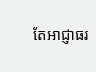តែអាជ្ញាធរ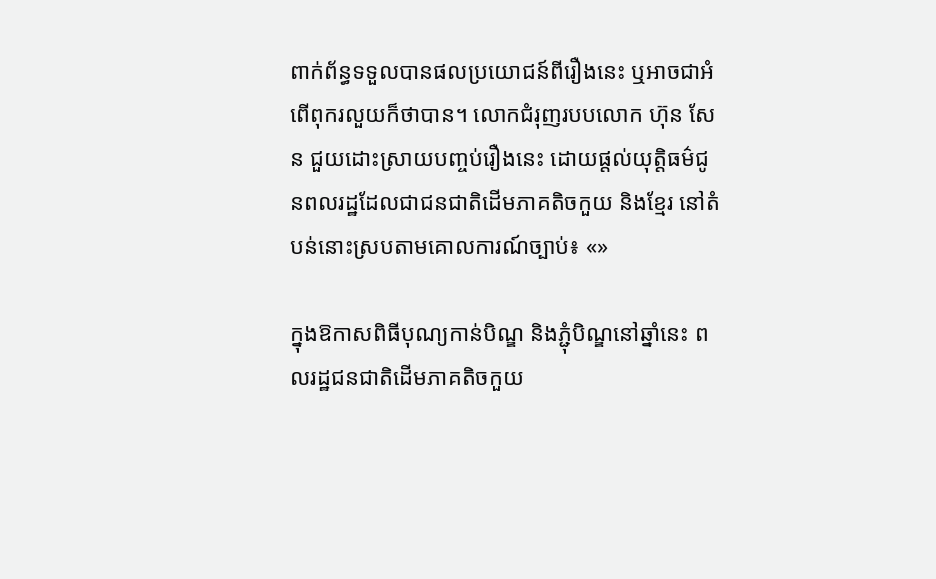ពាក់ព័ន្ធទទួលបានផលប្រយោជន៍ពីរឿងនេះ ឬអាចជាអំពើពុករលួយក៏ថាបាន។ លោកជំរុញរបបលោក ហ៊ុន សែន ជួយដោះស្រាយបញ្ចប់រឿងនេះ ដោយផ្តល់យុត្តិធម៌ជូនពលរដ្ឋដែលជាជនជាតិដើមភាគតិចកួយ និងខ្មែរ នៅតំបន់នោះស្របតាមគោលការណ៍ច្បាប់៖ «»

ក្នុងឱកាសពិធីបុណ្យកាន់បិណ្ឌ និងភ្ជុំបិណ្ឌនៅឆ្នាំនេះ ពលរដ្ឋជនជាតិដើមភាគតិចកួយ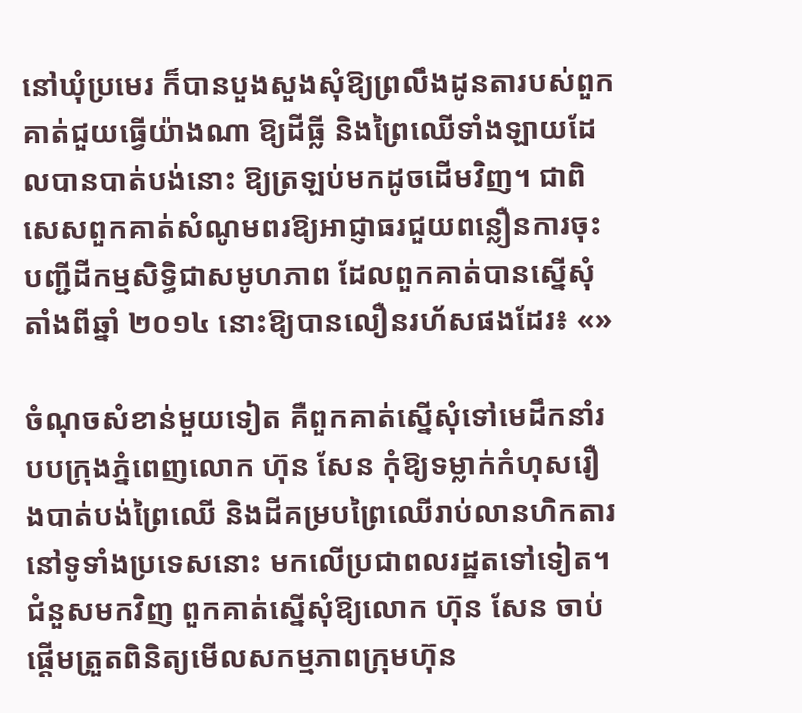នៅឃុំប្រមេរ ក៏បានបួងសួងសុំឱ្យព្រលឹងដូនតារបស់ពួកគាត់ជួយធ្វើយ៉ាងណា ឱ្យដីធ្លី និងព្រៃឈើទាំងឡាយដែលបានបាត់បង់នោះ ឱ្យត្រឡប់មកដូចដើមវិញ។ ជាពិសេសពួកគាត់សំណូមពរឱ្យអាជ្ញាធរជួយពន្លឿនការចុះបញ្ជីដីកម្មសិទ្ធិជាសមូហភាព ដែលពួកគាត់បានស្នើសុំតាំងពីឆ្នាំ ២០១៤ នោះឱ្យបានលឿនរហ័សផងដែរ៖ «»

ចំណុចសំខាន់មួយទៀត គឺពួកគាត់ស្នើសុំទៅមេដឹកនាំរបបក្រុងភ្នំពេញលោក ហ៊ុន សែន កុំឱ្យទម្លាក់កំហុសរឿងបាត់បង់ព្រៃឈើ និងដីគម្របព្រៃឈើរាប់លានហិកតារនៅទូទាំងប្រទេសនោះ មកលើប្រជាពលរដ្ឋតទៅទៀត។ ជំនួសមកវិញ ពួកគាត់ស្នើសុំឱ្យលោក ហ៊ុន សែន ចាប់ផ្តើមត្រួតពិនិត្យមើលសកម្មភាពក្រុមហ៊ុន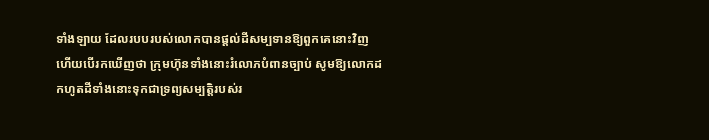ទាំងឡាយ ដែលរបបរបស់លោកបានផ្តល់ដីសម្បទានឱ្យពួកគេនោះវិញ ហើយបើរកឃើញថា ក្រុមហ៊ុនទាំងនោះរំលោភបំពានច្បាប់ សូមឱ្យលោកដកហូតដីទាំងនោះទុកជាទ្រព្យសម្បត្តិរបស់រ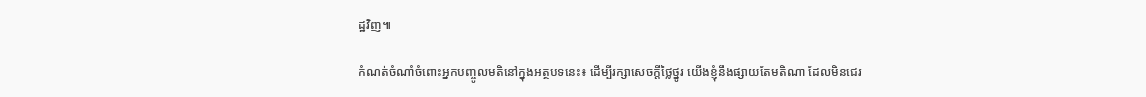ដ្ឋវិញ៕

កំណត់ចំណាំចំពោះអ្នកបញ្ចូលមតិនៅក្នុងអត្ថបទនេះ៖ ដើម្បីរក្សាសេចក្ដីថ្លៃថ្នូរ យើងខ្ញុំនឹងផ្សាយតែមតិណា ដែលមិនជេរ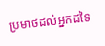ប្រមាថដល់អ្នកដទៃ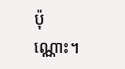ប៉ុណ្ណោះ។